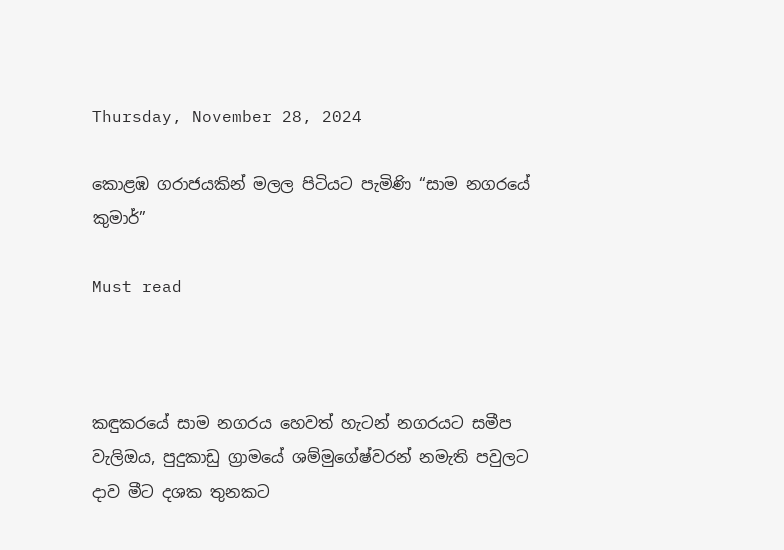Thursday, November 28, 2024

කොළඹ ගරාජයකින් මලල පිටියට පැමිණි “සාම නගරයේ කුමාර්”

Must read



කඳුකරයේ සාම නගරය හෙවත් හැටන් නගරයට සමීප වැලිඔය, පුදුකාඩු ග්‍රාමයේ ශම්මුගේෂ්වරන් නමැති පවුලට දාව මීට දශක තුනකට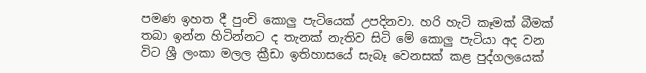පමණ ඉහත දී පුංචි කොලු පැටියෙක් උපදිනවා. හරි හැටි කෑමක් බීමක් තබා ඉන්න හිටින්නට ද තැනක් නැතිව සිටි මේ කොලු පැටියා අද වන විට ශ්‍රී ලංකා මලල ක්‍රීඩා ඉතිහාසයේ සැබෑ වෙනසක් කළ පුද්ගලයෙක්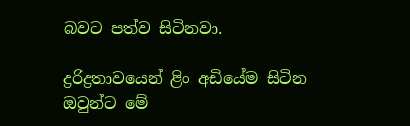බවට පත්ව සිටිනවා.

ද්‍රරිද්‍රතාවයෙන් ළිං අඩියේම සිටින ඔවුන්ට මේ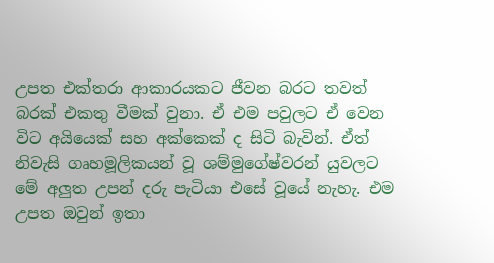උපත එක්තරා ආකාරයකට ජීවන බරට තවත් බරක් එකතු වීමක් වුනා. ඒ එම පවුලට ඒ වෙන විට අයියෙක් සහ අක්කෙක් ද සිටි බැවින්. ඒත් නිවැසි ගෘහමූලිකයන් වූ ශම්මුගේෂ්වරන් යුවලට මේ අලුත උපන් දරු පැටියා එසේ වූයේ නැහැ. එම උපත ඔවුන් ඉතා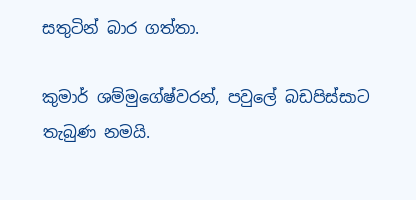සතුටින් බාර ගත්තා.

කුමාර් ශම්මුගේෂ්වරන්, පවුලේ බඩපිස්සාට තැබුණ නමයි.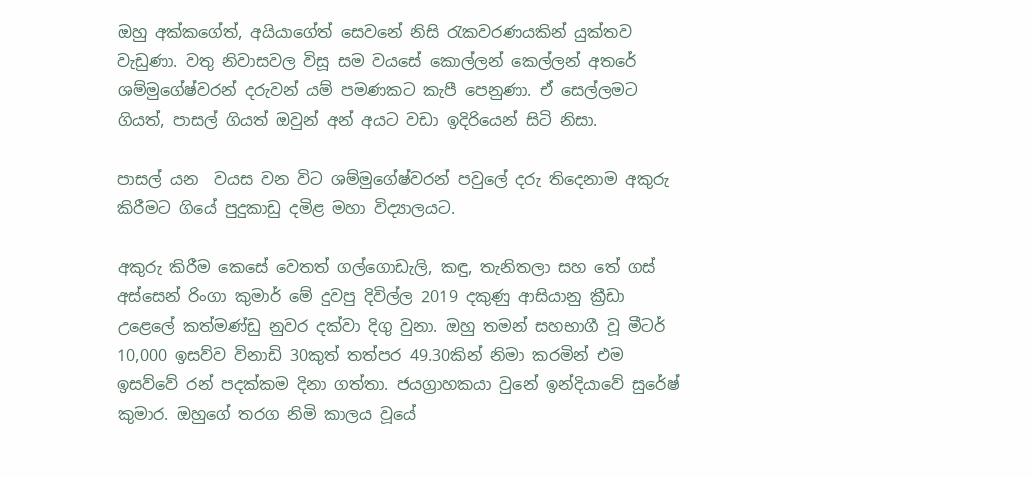ඔහු අක්කගේත්, අයියාගේත් සෙවනේ නිසි රැකවරණයකින් යුක්තව වැඩුණා. වතු නිවාසවල විසූ සම වයසේ කොල්ලන් කෙල්ලන් අතරේ ශම්මුගේෂ්වරන් දරුවන් යම් පමණකට කැපී පෙනුණා. ඒ සෙල්ලමට ගියත්, පාසල් ගියත් ඔවුන් අන් අයට වඩා ඉදිරියෙන් සිටි නිසා.

පාසල් යන  වයස වන විට ශම්මුගේෂ්වරන් පවුලේ දරු තිදෙනාම අකුරු කිරීමට ගියේ පුදුකාඩු දමිළ මහා විද්‍යාලයට.

අකුරු කිරීම කෙසේ වෙතත් ගල්ගොඩැලි, කඳු, තැනිතලා සහ තේ ගස් අස්සෙන් රිංගා කුමාර් මේ දුවපු දිවිල්ල 2019 දකුණු ආසියානු ක්‍රීඩා උළෙලේ කත්මණ්ඩු නුවර දක්වා දිගු වුනා. ඔහු තමන් සහභාගී වූ මීටර් 10,000 ඉසව්ව විනාඩි 30කුත් තත්පර 49.30කින් නිමා කරමින් එම ඉසව්වේ රන් පදක්කම දිනා ගත්තා. ජයග්‍රාහකයා වුනේ ඉන්දියාවේ සුරේෂ් කුමාර. ඔහුගේ තරග නිමි කාලය වූයේ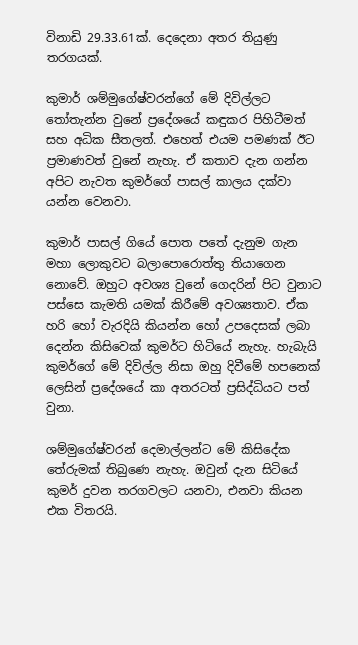විනාඩි 29.33.61ක්. දෙදෙනා අතර තියුණු තරගයක්.

කුමාර් ශම්මුගේෂ්වරන්ගේ මේ දිවිල්ලට තෝතැන්න වුනේ ප්‍රදේශයේ කඳුකර පිහිටීමත් සහ අධික සීතලත්. එහෙත් එයම පමණක් ඊට ප්‍රමාණවත් වුනේ නැහැ. ඒ කතාව දැන ගන්න අපිට නැවත කුමර්ගේ පාසල් කාලය දක්වා යන්න වෙනවා.

කුමාර් පාසල් ගියේ පොත පතේ දැනුම ගැන මහා ලොකුවට බලාපොරොත්තු තියාගෙන නොවේ. ඔහුට අවශ්‍ය වුනේ ගෙදරින් පිට වුනාට පස්සෙ කැමති යමක් කිරීමේ අවශ්‍යතාව. ඒක හරි හෝ වැරදියි කියන්න හෝ උපදෙසක් ලබා දෙන්න කිසිවෙක් කුමර්ට හිටියේ නැහැ. හැබැයි කුමර්ගේ මේ දිවිල්ල නිසා ඔහු දිවීමේ හපනෙක් ලෙසින් ප්‍රදේශයේ කා අතරටත් ප්‍රසිද්ධියට පත් වුනා.

ශම්මුගේෂ්වරන් දෙමාල්ලන්ට මේ කිසිදේක තේරුමක් තිබුණෙ නැහැ. ඔවුන් දැන සිටියේ කුමර් දුවන තරගවලට යනවා, එනවා කියන එක විතරයි.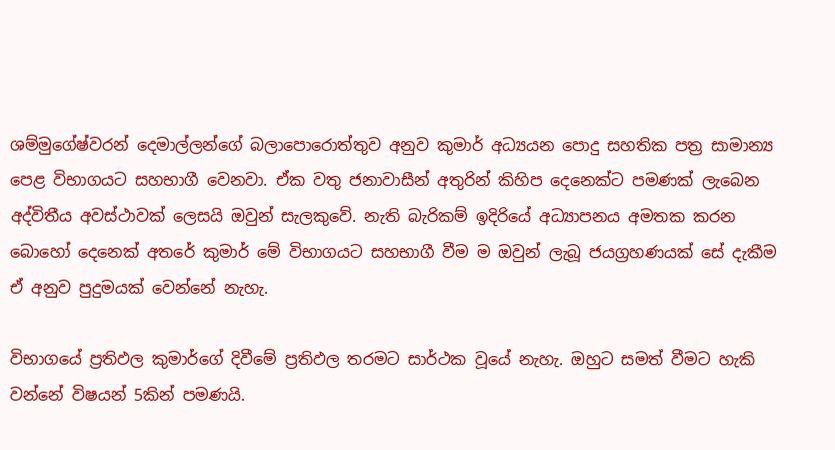ශම්මුගේෂ්වරන් දෙමාල්ලන්ගේ බලාපොරොත්තුව අනුව කුමාර් අධ්‍යයන පොදු සහතික පත්‍ර සාමාන්‍ය පෙළ විභාගයට සහභාගී වෙනවා. ඒක වතු ජනාවාසීන් අතුරින් කිහිප දෙනෙක්ට පමණක් ලැබෙන අද්විතීය අවස්ථාවක් ලෙසයි ඔවුන් සැලකුවේ. නැති බැරිකම් ඉදිරියේ අධ්‍යාපනය අමතක කරන බොහෝ දෙනෙක් අතරේ කුමාර් මේ විභාගයට සහභාගී වීම ම ඔවුන් ලැබූ ජයග්‍රහණයක් සේ දැකීම ඒ අනුව පුදුමයක් වෙන්නේ නැහැ.

විභාගයේ ප්‍රතිඵල කුමාර්ගේ දිවීමේ ප්‍රතිඵල තරමට සාර්ථක වූයේ නැහැ. ඔහුට සමත් වීමට හැකි වන්නේ විෂයන් 5කින් පමණයි.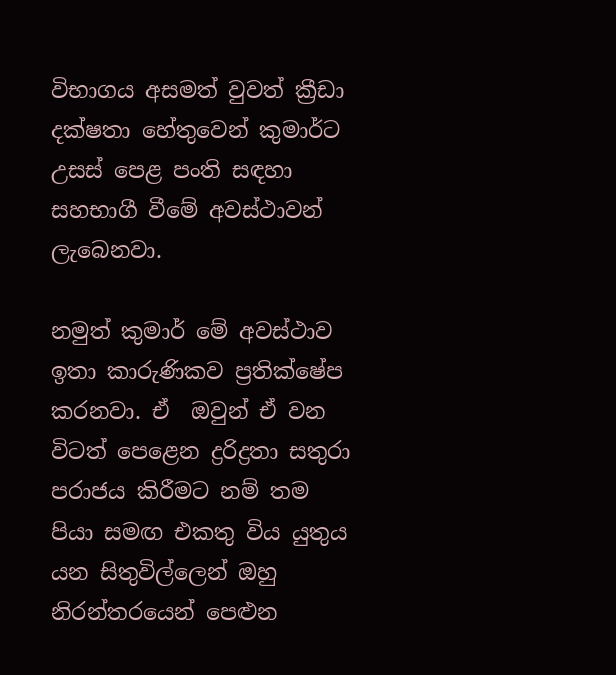විභාගය අසමත් වුවත් ක්‍රීඩා දක්ෂතා හේතුවෙන් කුමාර්ට උසස් පෙළ පංති සඳහා සහභාගී වීමේ අවස්ථාවන් ලැබෙනවා.

නමුත් කුමාර් මේ අවස්ථාව ඉතා කාරුණිකව ප්‍රතික්ෂේප කරනවා. ඒ  ඔවුන් ඒ වන විටත් පෙළෙන ද්‍රරිද්‍රතා සතුරා පරාජය කිරීමට නම් තම පියා සමඟ එකතු විය යුතුය යන සිතුවිල්ලෙන් ඔහු නිරන්තරයෙන් පෙළුන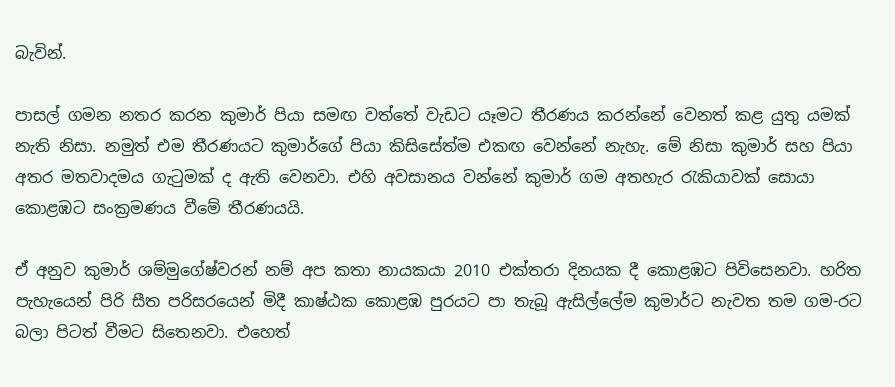බැවින්.

පාසල් ගමන නතර කරන කුමාර් පියා සමඟ වත්තේ වැඩට යෑමට තීරණය කරන්නේ වෙනත් කළ යුතු යමක් නැති නිසා. නමුත් එම තීරණයට කුමාර්ගේ පියා කිසිසේත්ම එකඟ වෙන්නේ නැහැ. මේ නිසා කුමාර් සහ පියා අතර මතවාදමය ගැටුමක් ද ඇති වෙනවා. එහි අවසානය වන්නේ කුමාර් ගම අතහැර රැකියාවක් සොයා කොළඹට සංක්‍රමණය වීමේ තීරණයයි.

ඒ අනුව කුමාර් ශම්මුගේෂ්වරන් නම් අප කතා නායකයා 2010 එක්තරා දිනයක දී කොළඹට පිවිසෙනවා. හරිත පැහැයෙන් පිරි සීත පරිසරයෙන් මිදී කාෂ්ඨක කොළඹ පුරයට පා තැබූ ඇසිල්ලේම කුමාර්ට නැවත තම ගම-රට බලා පිටත් වීමට සිතෙනවා. එහෙත්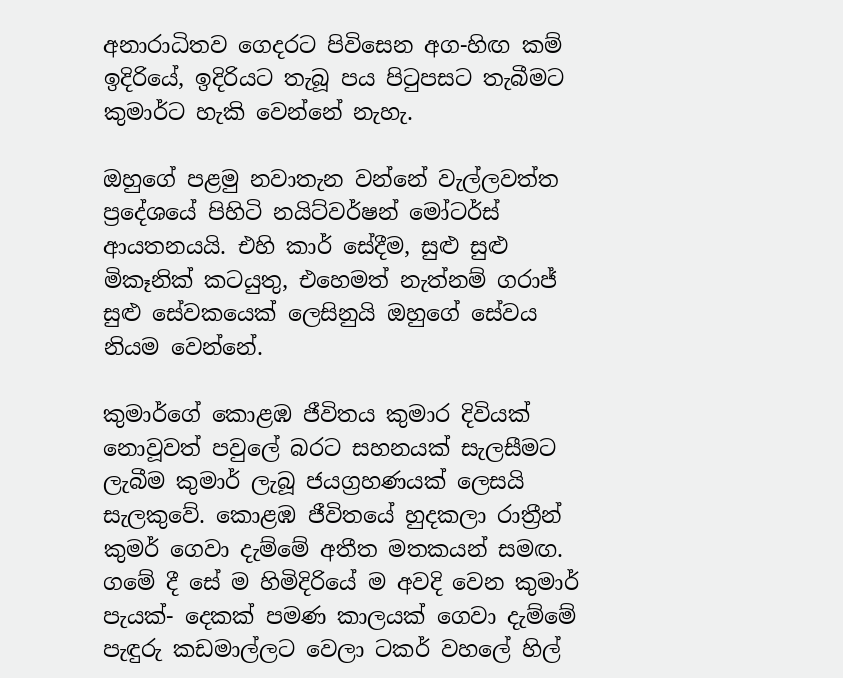අනාරාධිතව ගෙදරට පිවිසෙන අග-හිඟ කම් ඉදිරියේ, ඉදිරියට තැබූ පය පිටුපසට තැබීමට කුමාර්ට හැකි වෙන්නේ නැහැ.

ඔහුගේ පළමු නවාතැන වන්නේ වැල්ලවත්ත ප්‍රදේශයේ පිහිටි නයිට්වර්ෂන් මෝටර්ස් ආයතනයයි. එහි කාර් සේදීම, සුළු සුළු මිකෑනික් කටයුතු, එහෙමත් නැත්නම් ගරාජ් සුළු සේවකයෙක් ලෙසිනුයි ඔහුගේ සේවය නියම වෙන්නේ.

කුමාර්ගේ කොළඹ ජීවිතය කුමාර දිවියක් නොවූවත් පවුලේ බරට සහනයක් සැලසීමට ලැබීම කුමාර් ලැබූ ජයග්‍රහණයක් ලෙසයි සැලකුවේ. කොළඹ ජීවිතයේ හුදකලා රාත්‍රීන් කුමර් ගෙවා දැම්මේ අතීත මතකයන් සමඟ. ගමේ දී සේ ම හිමිදිරියේ ම අවදි වෙන කුමාර් පැයක්- දෙකක් පමණ කාලයක් ගෙවා දැම්මේ පැඳුරු කඩමාල්ලට වෙලා ටකර් වහලේ හිල්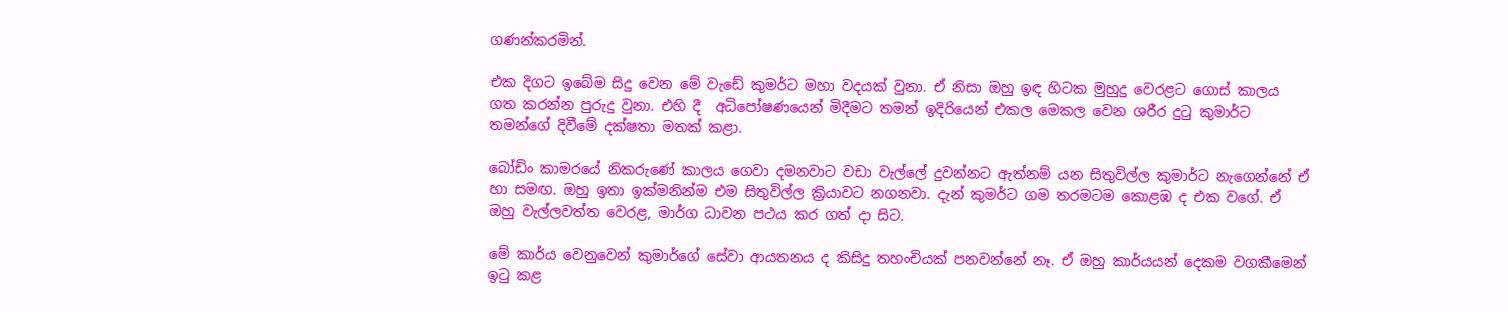ගණන්කරමින්.

එක දිගට ඉබේම සිදු වෙන මේ වැඩේ කුමර්ට මහා වදයක් වුනා. ඒ නිසා ඔහු ඉඳ හිටක මුහුදු වෙරළට ගොස් කාලය ගත කරන්න පුරුදු වුනා. එහි දී  අධිපෝෂණයෙන් මිදීමට තමන් ඉදිරියෙන් එකල මෙකල වෙන ශරීර දුටු කුමාර්ට තමන්ගේ දිවීමේ දක්ෂතා මතක් කළා.

බෝඩිං කාමරයේ නිකරුණේ කාලය ගෙවා දමනවාට වඩා වැල්ලේ දුවන්නට ඇත්නම් යන සිතුවිල්ල කුමාර්ට නැගෙන්නේ ඒ හා සමඟ. ඔහු ඉතා ඉක්මනින්ම එම සිතුවිල්ල ක්‍රියාවට නගනවා. දැන් කුමර්ට ගම තරමටම කොළඹ ද එක වගේ. ඒ ඔහු වැල්ලවත්ත වෙරළ, මාර්ග ධාවන පථය කර ගත් දා සිට.

මේ කාර්ය වෙනුවෙන් කුමාර්ගේ සේවා ආයතනය ද කිසිදු තහංචියක් පනවන්නේ නෑ. ඒ ඔහු කාර්යයන් දෙකම වගකීමෙන් ඉටු කළ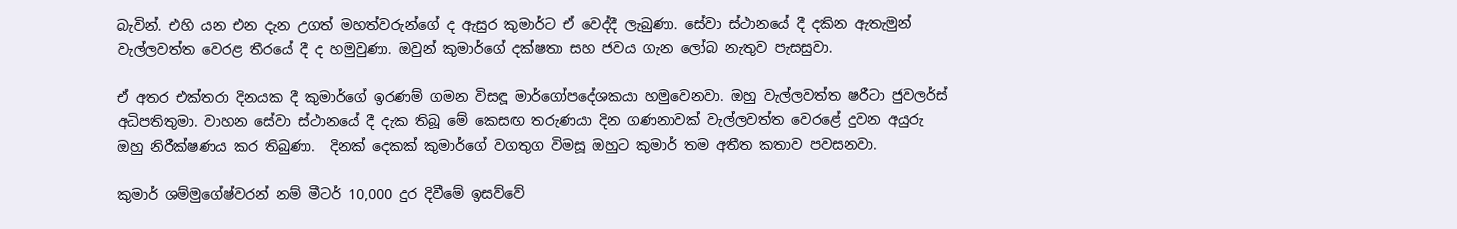බැවින්. එහි යන එන දැන උගත් මහත්වරුන්ගේ ද ඇසුර කුමාර්ට ඒ වෙද්දී ලැබුණා. සේවා ස්ථානයේ දී දකින ඇතැමුන් වැල්ලවත්ත වෙරළ තීරයේ දී ද හමුවුණා. ඔවුන් කුමාර්ගේ දක්ෂතා සහ ජවය ගැන ලෝබ නැතුව පැසසුවා.

ඒ අතර එක්තරා දිනයක දී කුමාර්ගේ ඉරණම් ගමන විසඳූ මාර්ගෝපදේශකයා හමුවෙනවා. ඔහු වැල්ලවත්ත ෂරීටා ජුවලර්ස් අධිපතිතුමා. වාහන සේවා ස්ථානයේ දී දැක තිබූ මේ කෙසඟ තරුණයා දින ගණනාවක් වැල්ලවත්ත වෙරළේ දුවන අයුරු ඔහු නිරීක්ෂණය කර තිබුණා.  දිනක් දෙකක් කුමාර්ගේ වගතුග විමසූ ඔහුට කුමාර් තම අතීත කතාව පවසනවා.

කුමාර් ශම්මුගේෂ්වරන් නම් මීටර් 10,000 දුර දිවීමේ ඉසව්වේ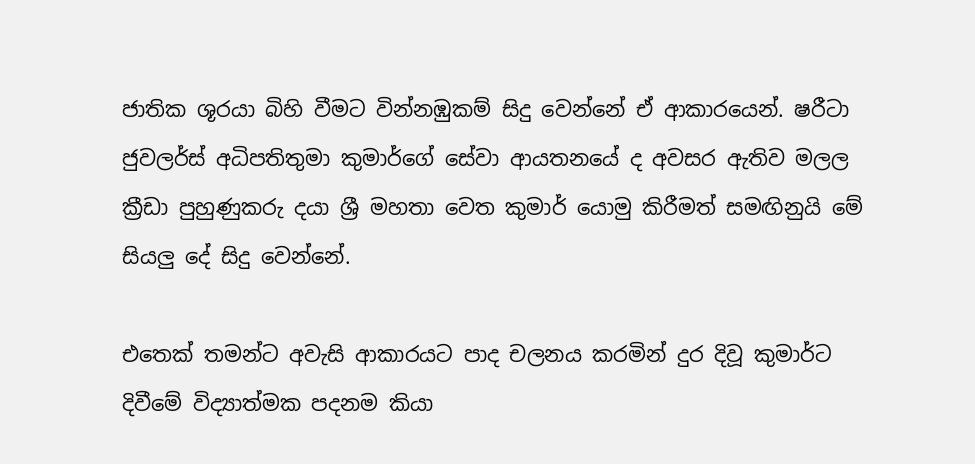ජාතික ශූරයා බිහි වීමට වින්නඹුකම් සිදු වෙන්නේ ඒ ආකාරයෙන්. ෂරීටා ජුවලර්ස් අධිපතිතුමා කුමාර්ගේ සේවා ආයතනයේ ද අවසර ඇතිව මලල ක්‍රීඩා පුහුණුකරු දයා ශ්‍රී මහතා වෙත කුමාර් යොමු කිරීමත් සමඟිනුයි මේ සියලු දේ සිදු වෙන්නේ.

එතෙක් තමන්ට අවැසි ආකාරයට පාද චලනය කරමින් දුර දිවූ කුමාර්ට දිවීමේ විද්‍යාත්මක පදනම කියා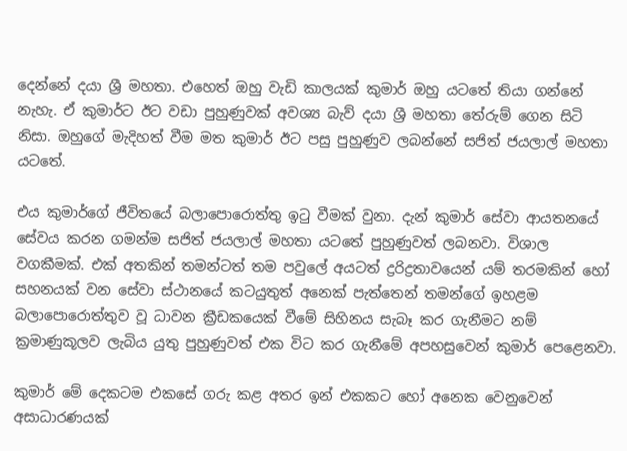දෙන්නේ දයා ශ්‍රී මහතා. එහෙත් ඔහු වැඩි කාලයක් කුමාර් ඔහු යටතේ තියා ගන්නේ නැහැ. ඒ කුමාර්ට ඊට වඩා පුහුණුවක් අවශ්‍ය බැව් දයා ශ්‍රී මහතා තේරුම් ගෙන සිටි නිසා. ඔහුගේ මැදිහත් වීම මත කුමාර් ඊට පසු පුහුණුව ලබන්නේ සජිත් ජයලාල් මහතා යටතේ.

එය කුමාර්ගේ ජීවිතයේ බලාපොරොත්තු ඉටු වීමක් වුනා. දැන් කුමාර් සේවා ආයතනයේ සේවය කරන ගමන්ම සජිත් ජයලාල් මහතා යටතේ පුහුණුවත් ලබනවා. විශාල වගකීමක්. එක් අතකින් තමන්ටත් තම පවුලේ අයටත් ද්‍රරිද්‍රතාවයෙන් යම් තරමකින් හෝ සහනයක් වන සේවා ස්ථානයේ කටයුතුත් අනෙක් පැත්තෙන් තමන්ගේ ඉහළම බලාපොරොත්තුව වූ ධාවන ක්‍රීඩකයෙක් වීමේ සිහිනය සැබෑ කර ගැනීමට නම් ක්‍රමාණුකූලව ලැබිය යුතු පුහුණුවත් එක විට කර ගැනීමේ අපහසුවෙන් කුමාර් පෙළෙනවා.

කුමාර් මේ දෙකටම එකසේ ගරු කළ අතර ඉන් එකකට හෝ අනෙක වෙනුවෙන් අසාධාරණයක්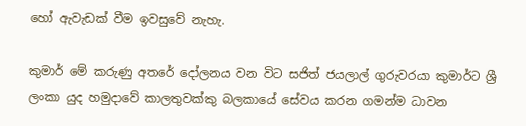හෝ ඇවැඩක් වීම ඉවසුවේ නැහැ.

කුමාර් මේ කරුණු අතරේ දෝලනය වන විට සජිත් ජයලාල් ගුරුවරයා කුමාර්ට ශ්‍රී ලංකා යුද හමුදාවේ කාලතුවක්කු බලකායේ සේවය කරන ගමන්ම ධාවන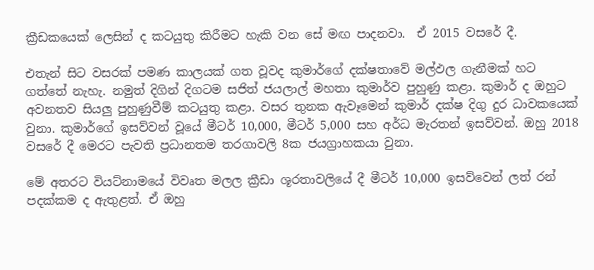ක්‍රීඩකයෙක් ලෙසින් ද කටයුතු කිරීමට හැකි වන සේ මඟ පාදනවා.  ඒ 2015 වසරේ දී.

එතැන් සිට වසරක් පමණ කාලයක් ගත වූවද කුමාර්ගේ දක්ෂතාවේ මල්ඵල ගැනීමක් හට ගත්තේ නැහැ. නමුත් දිගින් දිගටම සජිත් ජයලාල් මහතා කුමාර්ව පුහුණු කළා. කුමාර් ද ඔහුට අවනතව සියලු පුහුණුවීම් කටයුතු කළා. වසර තුනක ඇවෑමෙන් කුමාර් දක්ෂ දිගු දුර ධාවකයෙක් වුනා. කුමාර්ගේ ඉසව්වන් වූයේ මීටර් 10,000, මීටර් 5,000 සහ අර්ධ මැරතන් ඉසව්වන්. ඔහු 2018 වසරේ දී මෙරට පැවති ප්‍රධානතම තරගාවලි 8ක ජයග්‍රාහකයා වුනා.

මේ අතරට වියට්නාමයේ විවෘත මලල ක්‍රීඩා ශූරතාවලියේ දී මීටර් 10,000 ඉසව්වෙන් ලත් රන් පදක්කම ද ඇතුළත්. ඒ ඔහු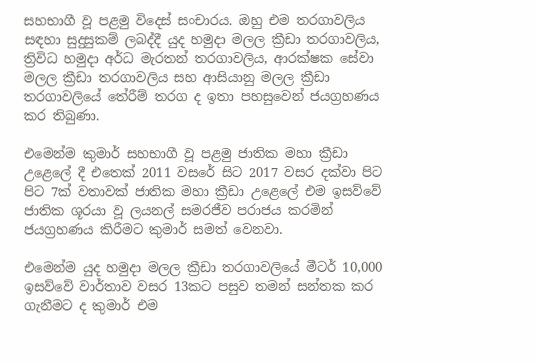සහභාගී වූ පළමු විදෙස් සංචාරය. ඔහු එම තරගාවලිය සඳහා සුදුසුකම් ලබද්දී යුද හමුදා මලල ක්‍රීඩා තරගාවලිය, ත්‍රිවිධ හමුදා අර්ධ මැරතන් තරගාවලිය, ආරක්ෂක සේවා මලල ක්‍රීඩා තරගාවලිය සහ ආසියානු මලල ක්‍රීඩා තරගාවලියේ තේරීම් තරග ද ඉතා පහසුවෙන් ජයග්‍රහණය කර තිබුණා.

එමෙන්ම කුමාර් සහභාගී වූ පළමු ජාතික මහා ක්‍රීඩා උළෙලේ දී එතෙක් 2011 වසරේ සිට 2017 වසර දක්වා පිට පිට 7ක් වතාවක් ජාතික මහා ක්‍රීඩා උළෙලේ එම ඉසව්වේ ජාතික ශූරයා වූ ලයනල් සමරජීව පරාජය කරමින් ජයග්‍රහණය කිරීමට කුමාර් සමත් වෙනවා.

එමෙන්ම යුද හමුදා මලල ක්‍රීඩා තරගාවලියේ මීටර් 10,000 ඉසව්වේ වාර්තාව වසර 13කට පසුව තමන් සන්තක කර ගැනීමට ද කුමාර් එම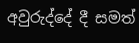අවුරුද්දේ දී සමත්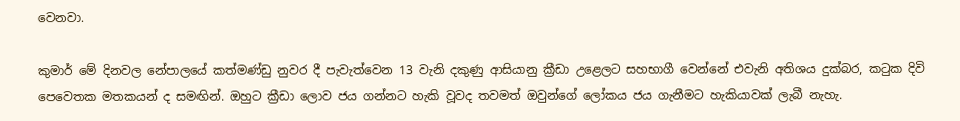වෙනවා.

කුමාර් මේ දිනවල නේපාලයේ කත්මණ්ඩු නුවර දී පැවැත්වෙන 13 වැනි දකුණු ආසියානු ක්‍රීඩා උළෙලට සහභාගී වෙන්නේ එවැනි අතිශය දුක්බර, කටුක දිවි පෙවෙතක මතකයන් ද සමඟින්. ඔහුට ක්‍රීඩා ලොව ජය ගන්නට හැකි වූවද තවමත් ඔවුන්ගේ ලෝකය ජය ගැනීමට හැකියාවක් ලැබී නැහැ.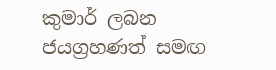කුමාර් ලබන ජයග්‍රහණත් සමඟ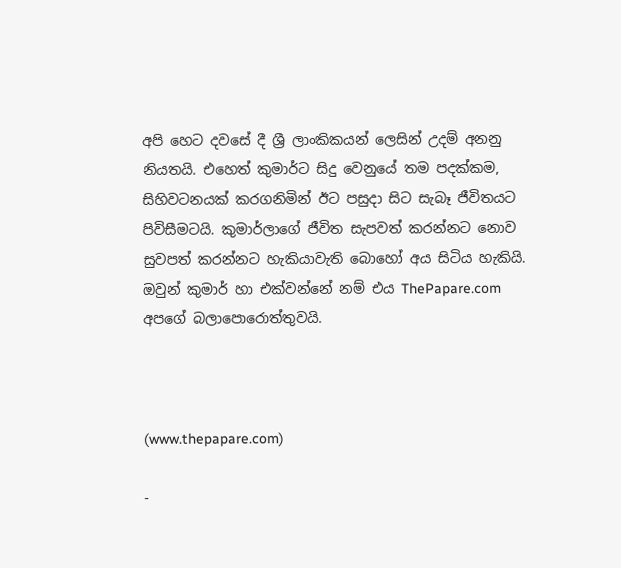අපි හෙට දවසේ දී ශ්‍රී ලාංකිකයන් ලෙසින් උදම් අනනු නියතයි. එහෙත් කුමාර්ට සිදු වෙනුයේ තම පදක්කම, සිහිවටනයක් කරගනිමින් ඊට පසුදා සිට සැබෑ ජීවිතයට පිවිසීමටයි. කුමාර්ලාගේ ජීවිත සැපවත් කරන්නට නොව සුවපත් කරන්නට හැකියාවැති බොහෝ අය සිටිය හැකියි. ඔවුන් කුමාර් හා එක්වන්නේ නම් එය ThePapare.com අපගේ බලාපොරොත්තුවයි.



(www.thepapare.com)

-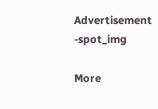Advertisement -spot_img

More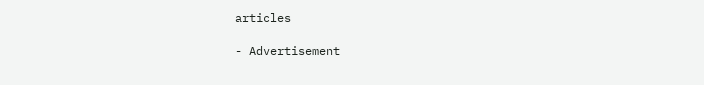articles

- Advertisement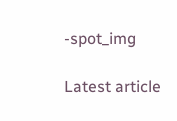-spot_img

Latest article